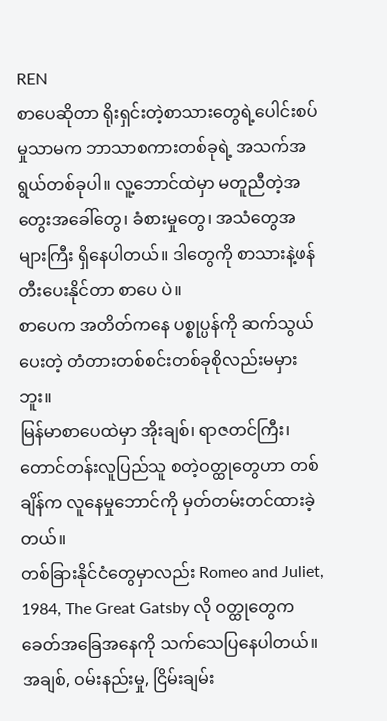REN
စာပေဆိုတာ ရိုးရှင်းတဲ့စာသားတွေရဲ့ပေါင်းစပ်မှုသာမက ဘာသာစကားတစ်ခုရဲ့ အသက်အရွယ်တစ်ခုပါ။ လူ့ဘောင်ထဲမှာ မတူညီတဲ့အတွေးအခေါ်တွေ၊ ခံစားမှုတွေ၊ အသံတွေအများကြီး ရှိနေပါတယ်။ ဒါတွေကို စာသားနဲ့ဖန်တီးပေးနိုင်တာ စာပေ ပဲ။
စာပေက အတိတ်ကနေ ပစ္စုပ္ပန်ကို ဆက်သွယ်ပေးတဲ့ တံတားတစ်စင်းတစ်ခုစိုလည်းမမှားဘူး။
မြန်မာစာပေထဲမှာ အိုးချစ်၊ ရာဇတင်ကြီး၊ တောင်တန်းလူပြည်သူ စတဲ့ဝတ္ထုတွေဟာ တစ်ချိန်က လူနေမှုဘောင်ကို မှတ်တမ်းတင်ထားခဲ့တယ်။
တစ်ခြားနိုင်ငံတွေမှာလည်း Romeo and Juliet, 1984, The Great Gatsby လို ဝတ္ထုတွေက ခေတ်အခြေအနေကို သက်သေပြနေပါတယ်။
အချစ်, ဝမ်းနည်းမှု, ငြိမ်းချမ်း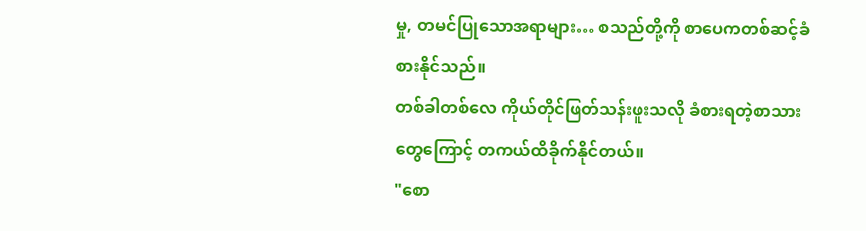မှု, တမင်ပြုသောအရာများ… စသည်တို့ကို စာပေကတစ်ဆင့်ခံစားနိုင်သည်။
တစ်ခါတစ်လေ ကိုယ်တိုင်ဖြတ်သန်းဖူးသလို ခံစားရတဲ့စာသားတွေကြောင့် တကယ်ထိခိုက်နိုင်တယ်။
"စော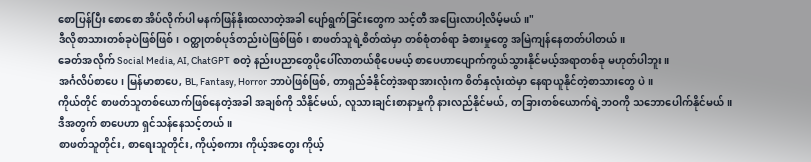စောပြန်ပြီး စောစော အိပ်လိုက်ပါ မနက်ဖြန်နိုးထလာတဲ့အခါ ပျော်ရွက်ခြင်းတွေက သင့်တီ အပြေးလာပါ့လိမ့်မယ် ။"
ဒီလိုစာသားတစ်ခုပဲဖြစ်ဖြစ်၊ ဝတ္ထုတစ်ပုဒ်တည်းပဲဖြစ်ဖြစ်၊ စာဖတ်သူရဲ့စိတ်ထဲမှာ တစ်စုံတစ်ရာ ခံစားမှုတွေ အမြဲကျန်နေတတ်ပါတယ်။
ခေတ်အလိုက် Social Media, AI, ChatGPT စတဲ့ နည်းပညာတွေပိုပေါ်လာတယ်စိုပေမယ့် စာပေဟာပျောက်ကွယ်သွားနိုင်မယ့်အရာတစ်ခု မဟုတ်ပါဘူး။
အင်္ဂလိပ်စာပေ၊ မြန်မာစာပေ, BL, Fantasy, Horror ဘာပဲဖြစ်ဖြစ်, တာရှည်ခံနိုင်တဲ့အရာအားလုံးက စိတ်နှလုံးထဲမှာ နေရာယူနိုင်တဲ့စာသားတွေ ပဲ။
ကိုယ်တိုင် စာဖတ်သူတစ်ယောက်ဖြစ်နေတဲ့အခါ အချစ်ကို သိနိုင်မယ်, လူသားချင်းစာနာမှုကို နားလည်နိုင်မယ်, တခြားတစ်ယောက်ရဲ့ဘဝကို သဘောပေါက်နိုင်မယ်။
ဒီအတွက် စာပေဟာ ရှင်သန်နေသင့်တယ်။
စာဖတ်သူတိုင်း, စာရေးသူတိုင်း, ကိုယ့်စကား ကိုယ့်အတွေး ကိုယ့်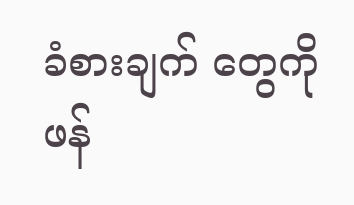ခံစားချက် တွေကို ဖန်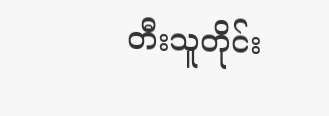တီးသူတိုင်း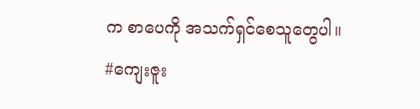က စာပေကို အသက်ရှင်စေသူတွေပါ။
#ကျေးဇူး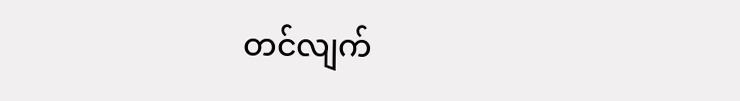တင်လျက်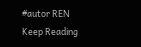#autor REN
Keep Reading